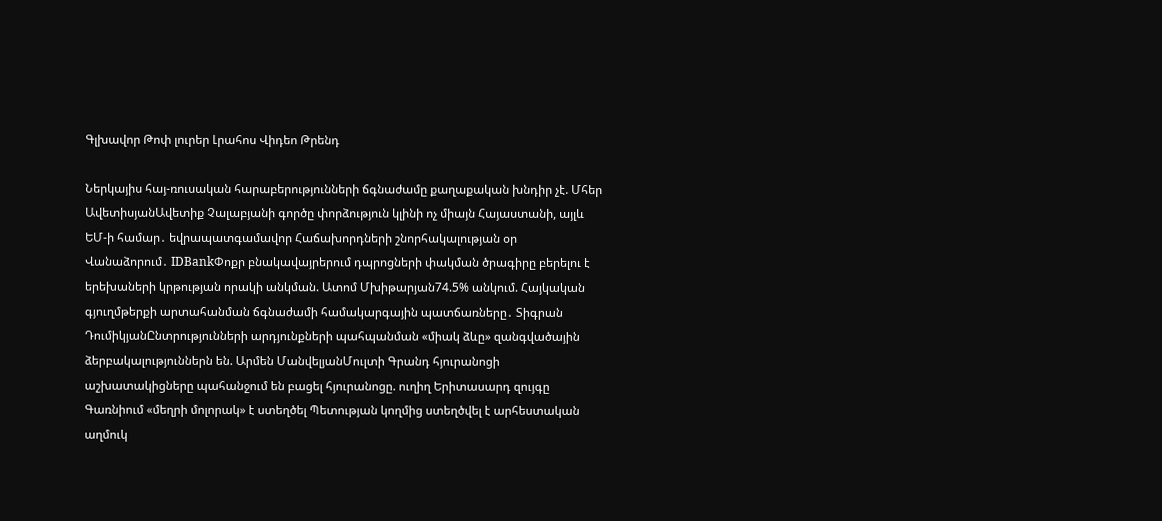Գլխավոր Թոփ լուրեր Լրահոս Վիդեո Թրենդ

Ներկայիս հայ-ռուսական հարաբերությունների ճգնաժամը քաղաքական խնդիր չէ. Մհեր ԱվետիսյանԱվետիք Չալաբյանի գործը փորձություն կլինի ոչ միայն Հայաստանի, այլև ԵՄ-ի համար․ եվրապատգամավոր Հաճախորդների շնորհակալության օր Վանաձորում․ IDBankՓոքր բնակավայրերում դպրոցների փակման ծրագիրը բերելու է երեխաների կրթության որակի անկման. Ատոմ Մխիթարյան74.5% անկում. Հայկական գյուղմթերքի արտահանման ճգնաժամի համակարգային պատճառները․ Տիգրան ԴումիկյանԸնտրությունների արդյունքների պահպանման «միակ ձևը» զանգվածային ձերբակալություններն են. Արմեն ՄանվելյանՄուլտի Գրանդ հյուրանոցի աշխատակիցները պահանջում են բացել հյուրանոցը. ուղիղ Երիտասարդ զույգը Գառնիում «մեղրի մոլորակ» է ստեղծել Պետության կողմից ստեղծվել է արհեստական աղմուկ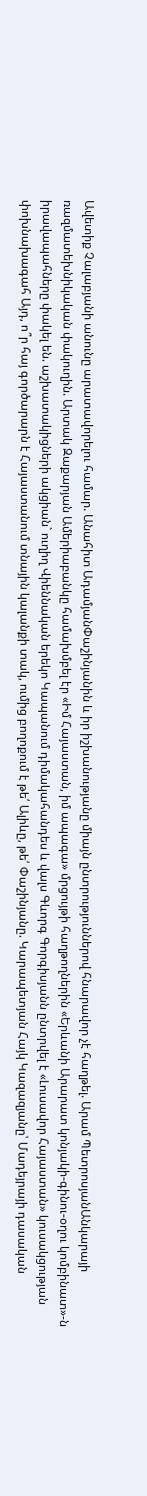Ավետիք Չալաբյանի անունը արատավորելու համար. Անահիտ ԱդամյանՓաշինյանին և իր իշխանությանը միայն ընտրություններով հնարավոր չէ հաղթել. Արամ ՊետրոսյանԱնկարայի ռազմատեխնիկական փակուղին. Արտակ Զաքարյան Ամերիաբանկը համախմբել էր «Իմ Հայաստան, իմ ապագա» մրցույթի հաղթողներին «Երևանի Արարատ կոնյակի-գինու-օղու կոմբինատ»-ն իրավապահները փակել են. աշխատակիցների ակցիան` ուղիղ Վիեննական երեկո Կապանում դիմակահանդես և վալս Գևորգ Գորգիսյանն ընտրվել է «Լուսավոր Հայաստան» կուսակցության փոխնախագահ Այդ, ո՞ր հայ գործարարն է Հայաստանում տնային կալանքի տակ, ումից բողոքում է թե՛ Ալիևը, թե՛ Փաշինյանը. Կարապետյան Հայկ Կազազյանը՝ Մադեյրայի դասական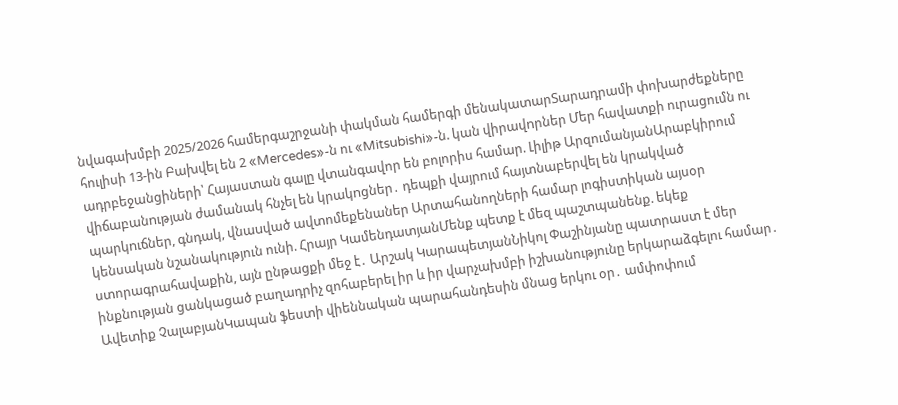նվագախմբի 2025/2026 համերգաշրջանի փակման համերգի մենակատարՏարադրամի փոխարժեքները հուլիսի 13-ին Բախվել են 2 «Mercedes»-ն ու «Mitsubishi»-ն. կան վիրավnրներ Մեր հավատքի ուրացումն ու ադրբեջանցիների՝ Հայաստան գալը վտանգավոր են բոլորիս համար. Լիլիթ ԱրզումանյանԱրաբկիրում վիճաբանnւթյան ժամանակ հնչել են կրակnցներ․ դեպքի վայրում հայտնաբերվել են կրակված պարկnւճներ, գնդակ, վնաuված ավտոմեքենաներ Արտահանողների համար լոգիստիկան այսօր կենսական նշանակություն ունի. Հրայր ԿամենդատյանՄենք պետք է մեզ պաշտպանենք. եկեք ստորագրահավաքին, այն ընթացքի մեջ է․ Արշակ ԿարապետյանՆիկոլ Փաշինյանը պատրաստ է մեր ինքնության ցանկացած բաղադրիչ զոհաբերել իր և իր վարչախմբի իշխանությունը երկարաձգելու համար․ Ավետիք ՉալաբյանԿապան ֆեստի վիեննական պարահանդեսին մնաց երկու օր․ ամփոփում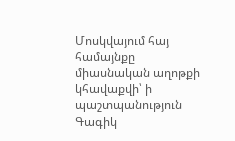Մոսկվայում հայ համայնքը միասնական աղոթքի կհավաքվի՝ ի պաշտպանություն Գագիկ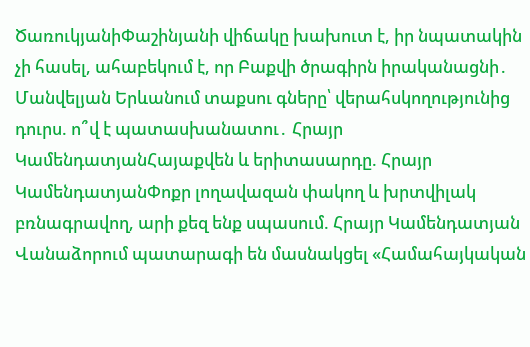ԾառուկյանիՓաշինյանի վիճակը խախուտ է, իր նպատակին չի հասել, ահաբեկում է, որ Բաքվի ծրագիրն իրականացնի․ Մանվելյան Երևանում տաքսու գները՝ վերահսկողությունից դուրս. ո՞վ է պատասխանատու․ Հրայր ԿամենդատյանՀայաքվեն և երիտասարդը. Հրայր ԿամենդատյանՓոքր լողավազան փակող և խրտվիլակ բռնագրավող, արի քեզ ենք սպասում. Հրայր Կամենդատյան Վանաձորում պատարագի են մասնակցել «Համահայկական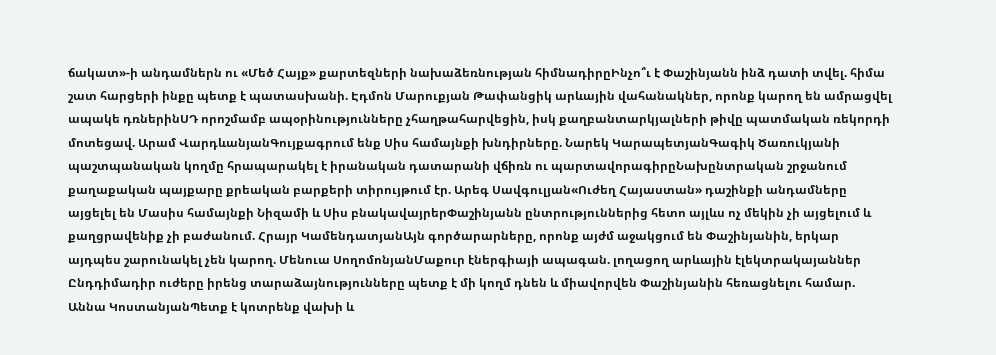ճակատ»-ի անդամներն ու «Մեծ Հայք» քարտեզների նախաձեռնության հիմնադիրըԻնչո՞ւ է Փաշինյանն ինձ դատի տվել. հիմա շատ հարցերի ինքը պետք է պատասխանի. Էդմոն Մարուքյան Թափանցիկ արևային վահանակներ, որոնք կարող են ամրացվել ապակե դռներինՍԴ որոշմամբ ապօրինությունները չհաղթահարվեցին, իսկ քաղբանտարկյալների թիվը պատմական ռեկորդի մոտեցավ. Արամ ՎարդևանյանԳույքագրում ենք Սիս համայնքի խնդիրները. Նարեկ ԿարապետյանԳագիկ Ծառուկյանի պաշտպանական կողմը հրապարակել է իրանական դատարանի վճիռն ու պարտավորագիրըՆախընտրական շրջանում քաղաքական պայքարը քրեական բարքերի տիրույթում էր. Արեգ Սավգուլյան«Ուժեղ Հայաստան» դաշինքի անդամները այցելել են Մասիս համայնքի Նիզամի և Սիս բնակավայրերՓաշինյանն ընտրություններից հետո այլևս ոչ մեկին չի այցելում և քաղցրավենիք չի բաժանում. Հրայր ԿամենդատյանԱյն գործարարները, որոնք այժմ աջակցում են Փաշինյանին, երկար այդպես շարունակել չեն կարող. Մենուա ՍողոմոնյանՄաքուր էներգիայի ապագան. լողացող արևային էլեկտրակայաններ Ընդդիմադիր ուժերը իրենց տարաձայնությունները պետք է մի կողմ դնեն և միավորվեն Փաշինյանին հեռացնելու համար. Աննա ԿոստանյանՊետք է կոտրենք վախի և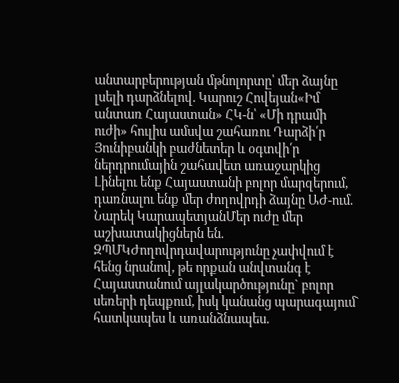անտարբերության մթնոլորտը՝ մեր ձայնը լսելի դարձնելով. Կարուշ Հովեյան«Իմ անտառ Հայաստան» ՀԿ-ն՝ «Մի դրամի ուժի» հուլիս ամսվա շահառու Դարձի՛ր Յունիբանկի բաժնետեր և օգտվի՛ր ներդրումային շահավետ առաջարկից Լինելու ենք Հայաստանի բոլոր մարզերում, դառնալու ենք մեր ժողովրդի ձայնը ԱԺ-ում. Նարեկ ԿարապետյանՄեր ուժը մեր աշխատակիցներն են. ԶՊՄԿԺողովրդավարությունը չափվում է հենց նրանով, թե որքան անվտանգ է Հայաստանում այլակարծությունը` բոլոր սեռերի դեպքում, իսկ կանանց պարագայում` հատկապես և առանձնապես.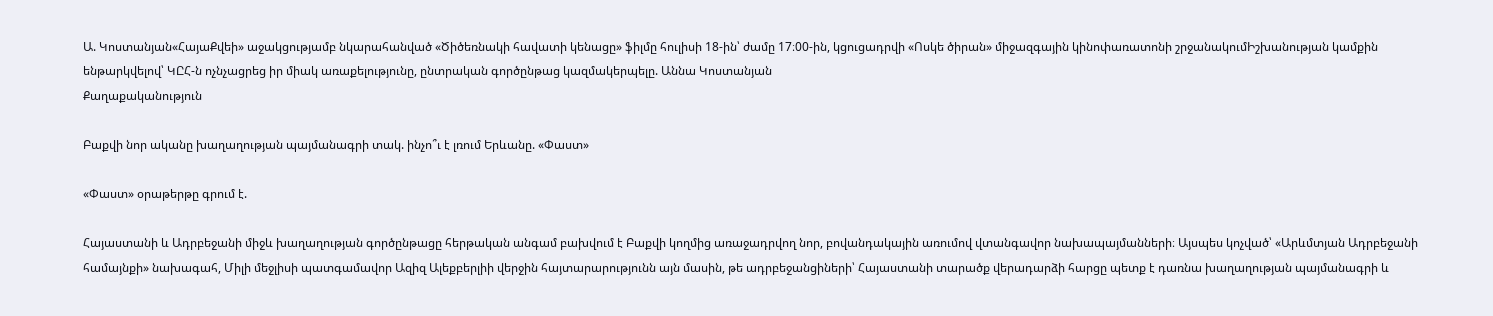Ա. Կոստանյան«ՀայաՔվեի» աջակցությամբ նկարահանված «Ծիծեռնակի հավատի կենացը» ֆիլմը հուլիսի 18-ին՝ ժամը 17։00-ին, կցուցադրվի «Ոսկե ծիրան» միջազգային կինոփառատոնի շրջանակումԻշխանության կամքին ենթարկվելով՝ ԿԸՀ-ն ոչնչացրեց իր միակ առաքելությունը, ընտրական գործընթաց կազմակերպելը. Աննա Կոստանյան
Քաղաքականություն

Բաքվի նոր ականը խաղաղության պայմանագրի տակ. ինչո՞ւ է լռում Երևանը. «Փաստ»

«Փաստ» օրաթերթը գրում է.

Հայաստանի և Ադրբեջանի միջև խաղաղության գործընթացը հերթական անգամ բախվում է Բաքվի կողմից առաջադրվող նոր, բովանդակային առումով վտանգավոր նախապայմանների։ Այսպես կոչված՝ «Արևմտյան Ադրբեջանի համայնքի» նախագահ, Միլի մեջլիսի պատգամավոր Ազիզ Ալեքբերլիի վերջին հայտարարությունն այն մասին, թե ադրբեջանցիների՝ Հայաստանի տարածք վերադարձի հարցը պետք է դառնա խաղաղության պայմանագրի և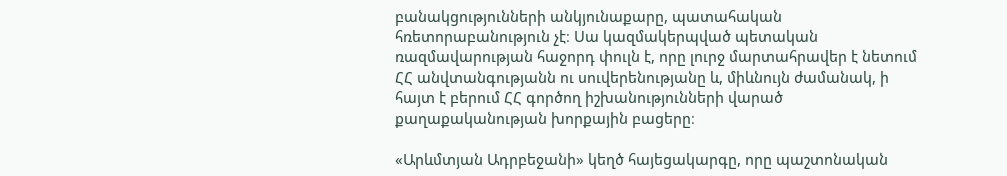բանակցությունների անկյունաքարը, պատահական հռետորաբանություն չէ։ Սա կազմակերպված պետական ռազմավարության հաջորդ փուլն է, որը լուրջ մարտահրավեր է նետում ՀՀ անվտանգությանն ու սուվերենությանը և, միևնույն ժամանակ, ի հայտ է բերում ՀՀ գործող իշխանությունների վարած քաղաքականության խորքային բացերը։

«Արևմտյան Ադրբեջանի» կեղծ հայեցակարգը, որը պաշտոնական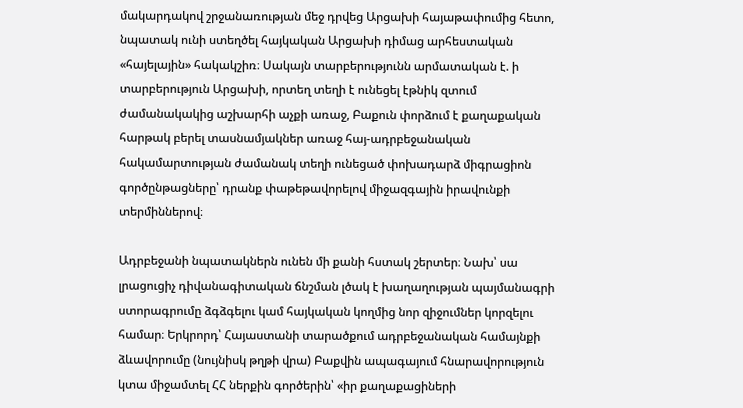մակարդակով շրջանառության մեջ դրվեց Արցախի հայաթափումից հետո, նպատակ ունի ստեղծել հայկական Արցախի դիմաց արհեստական «հայելային» հակակշիռ։ Սակայն տարբերությունն արմատական է. ի տարբերություն Արցախի, որտեղ տեղի է ունեցել էթնիկ զտում ժամանակակից աշխարհի աչքի առաջ, Բաքուն փորձում է քաղաքական հարթակ բերել տասնամյակներ առաջ հայ-ադրբեջանական հակամարտության ժամանակ տեղի ունեցած փոխադարձ միգրացիոն գործընթացները՝ դրանք փաթեթավորելով միջազգային իրավունքի տերմիններով։

Ադրբեջանի նպատակներն ունեն մի քանի հստակ շերտեր։ Նախ՝ սա լրացուցիչ դիվանագիտական ճնշման լծակ է խաղաղության պայմանագրի ստորագրումը ձգձգելու կամ հայկական կողմից նոր զիջումներ կորզելու համար։ Երկրորդ՝ Հայաստանի տարածքում ադրբեջանական համայնքի ձևավորումը (նույնիսկ թղթի վրա) Բաքվին ապագայում հնարավորություն կտա միջամտել ՀՀ ներքին գործերին՝ «իր քաղաքացիների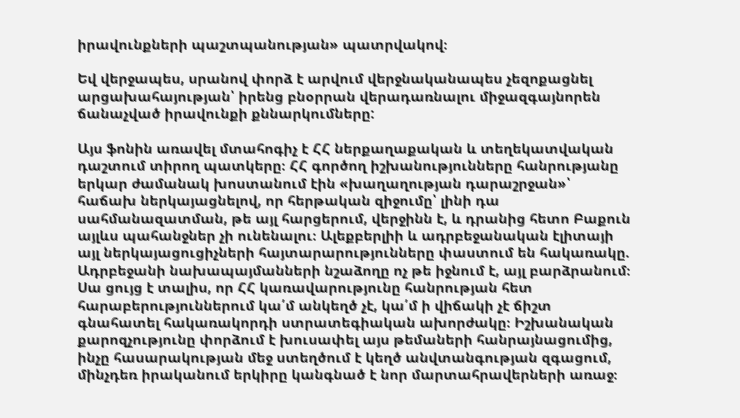իրավունքների պաշտպանության» պատրվակով։

Եվ վերջապես, սրանով փորձ է արվում վերջնականապես չեզոքացնել արցախահայության՝ իրենց բնօրրան վերադառնալու միջազգայնորեն ճանաչված իրավունքի քննարկումները:

Այս ֆոնին առավել մտահոգիչ է ՀՀ ներքաղաքական և տեղեկատվական դաշտում տիրող պատկերը։ ՀՀ գործող իշխանությունները հանրությանը երկար ժամանակ խոստանում էին «խաղաղության դարաշրջան»՝ հաճախ ներկայացնելով, որ հերթական զիջումը՝ լինի դա սահմանազատման, թե այլ հարցերում, վերջինն է, և դրանից հետո Բաքուն այլևս պահանջներ չի ունենալու։ Ալեքբերլիի և ադրբեջանական էլիտայի այլ ներկայացուցիչների հայտարարությունները փաստում են հակառակը. Ադրբեջանի նախապայմանների նշաձողը ոչ թե իջնում է, այլ բարձրանում։ Սա ցույց է տալիս, որ ՀՀ կառավարությունը հանրության հետ հարաբերություններում կա՛մ անկեղծ չէ, կա՛մ ի վիճակի չէ ճիշտ գնահատել հակառակորդի ստրատեգիական ախորժակը։ Իշխանական քարոզչությունը փորձում է խուսափել այս թեմաների հանրայնացումից, ինչը հասարակության մեջ ստեղծում է կեղծ անվտանգության զգացում, մինչդեռ իրականում երկիրը կանգնած է նոր մարտահրավերների առաջ։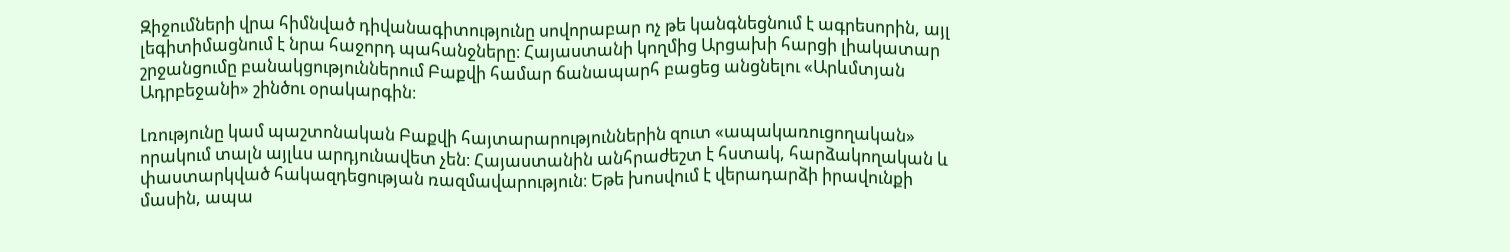Զիջումների վրա հիմնված դիվանագիտությունը սովորաբար ոչ թե կանգնեցնում է ագրեսորին, այլ լեգիտիմացնում է նրա հաջորդ պահանջները։ Հայաստանի կողմից Արցախի հարցի լիակատար շրջանցումը բանակցություններում Բաքվի համար ճանապարհ բացեց անցնելու «Արևմտյան Ադրբեջանի» շինծու օրակարգին։

Լռությունը կամ պաշտոնական Բաքվի հայտարարություններին զուտ «ապակառուցողական» որակում տալն այլևս արդյունավետ չեն։ Հայաստանին անհրաժեշտ է հստակ, հարձակողական և փաստարկված հակազդեցության ռազմավարություն։ Եթե խոսվում է վերադարձի իրավունքի մասին, ապա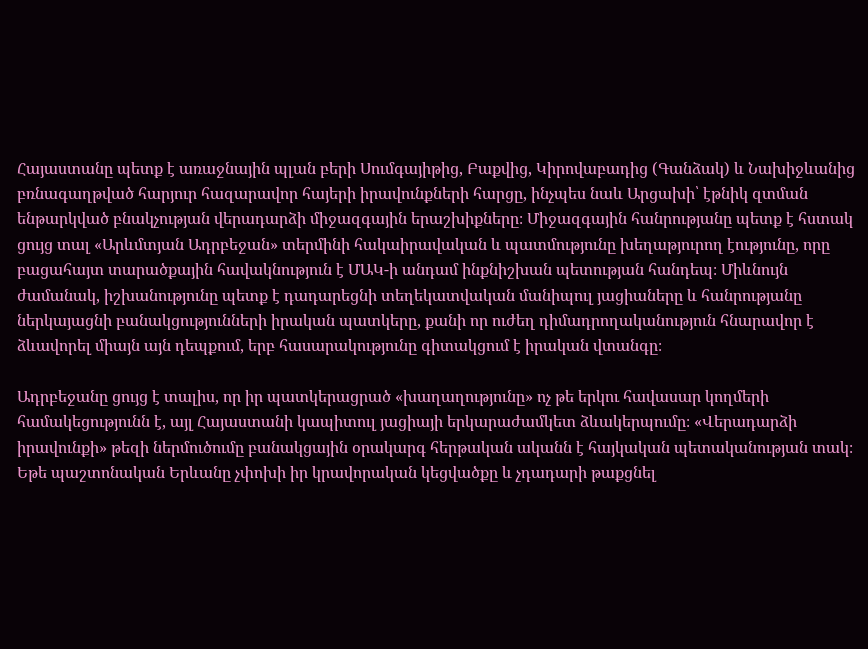Հայաստանը պետք է առաջնային պլան բերի Սումգայիթից, Բաքվից, Կիրովաբադից (Գանձակ) և Նախիջևանից բռնագաղթված հարյուր հազարավոր հայերի իրավունքների հարցը, ինչպես նաև Արցախի՝ էթնիկ զտման ենթարկված բնակչության վերադարձի միջազգային երաշխիքները։ Միջազգային հանրությանը պետք է հստակ ցույց տալ «Արևմտյան Ադրբեջան» տերմինի հակաիրավական և պատմությունը խեղաթյուրող էությունը, որը բացահայտ տարածքային հավակնություն է ՄԱԿ-ի անդամ ինքնիշխան պետության հանդեպ։ Միևնույն ժամանակ, իշխանությունը պետք է դադարեցնի տեղեկատվական մանիպուլ յացիաները և հանրությանը ներկայացնի բանակցությունների իրական պատկերը, քանի որ ուժեղ դիմադրողականություն հնարավոր է ձևավորել միայն այն դեպքում, երբ հասարակությունը գիտակցում է իրական վտանգը։

Ադրբեջանը ցույց է տալիս, որ իր պատկերացրած «խաղաղությունը» ոչ թե երկու հավասար կողմերի համակեցությունն է, այլ Հայաստանի կապիտուլ յացիայի երկարաժամկետ ձևակերպումը։ «Վերադարձի իրավունքի» թեզի ներմուծումը բանակցային օրակարգ հերթական ականն է հայկական պետականության տակ։ Եթե պաշտոնական Երևանը չփոխի իր կրավորական կեցվածքը և չդադարի թաքցնել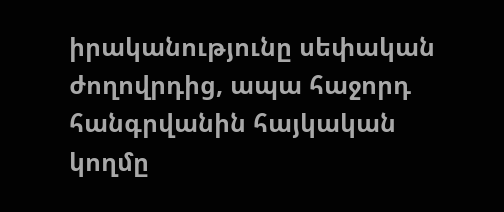իրականությունը սեփական ժողովրդից, ապա հաջորդ հանգրվանին հայկական կողմը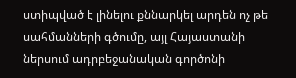ստիպված է լինելու քննարկել արդեն ոչ թե սահմանների գծումը, այլ Հայաստանի ներսում ադրբեջանական գործոնի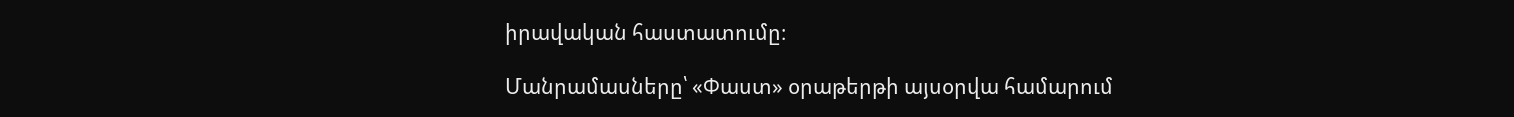իրավական հաստատումը։

Մանրամասները՝ «Փաստ» օրաթերթի այսօրվա համարում